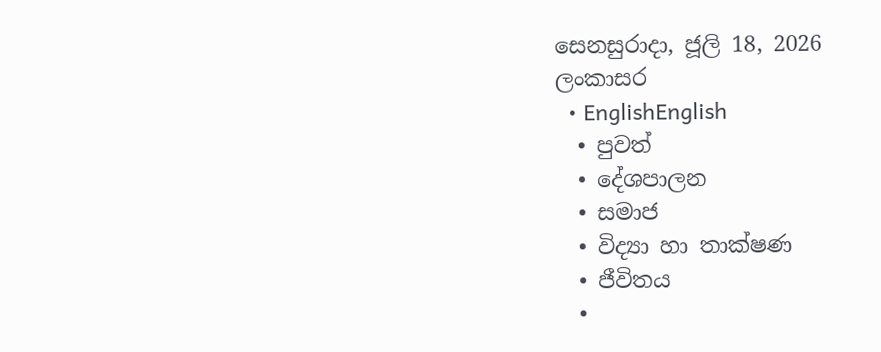සෙනසුරාදා, ජූලි 18, 2026
ලංකාසර
  • EnglishEnglish
  • පුවත්
  • දේශපාලන
  • සමාජ
  • විද්‍යා හා තාක්ෂණ
  • ජීවිතය
  •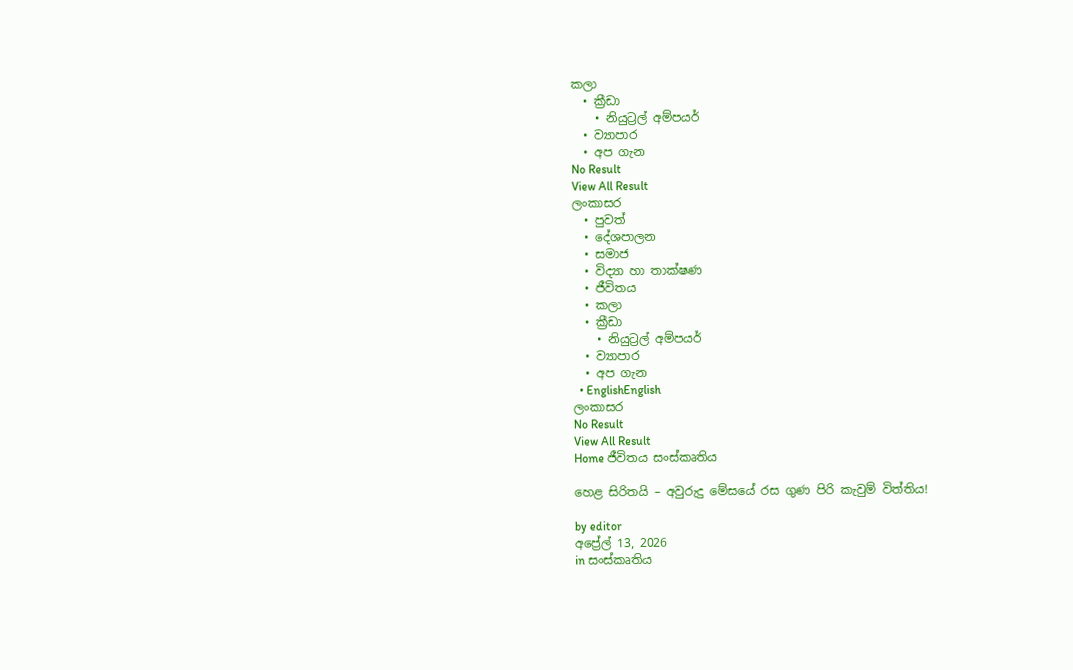කලා
  • ක්‍රීඩා
    • නියුට්‍රල් අම්පයර්
  • ව්‍යාපාර
  • අප ගැන
No Result
View All Result
ලංකාසර
  • පුවත්
  • දේශපාලන
  • සමාජ
  • විද්‍යා හා තාක්ෂණ
  • ජීවිතය
  • කලා
  • ක්‍රීඩා
    • නියුට්‍රල් අම්පයර්
  • ව්‍යාපාර
  • අප ගැන
  • EnglishEnglish
ලංකාසර
No Result
View All Result
Home ජීවිතය සංස්කෘතිය

හෙළ සිරිතයි – අවුරුදු මේසයේ රස ගුණ පිරි කැවුම් විත්තිය!

by editor
අප්‍රේල් 13, 2026
in සංස්කෘතිය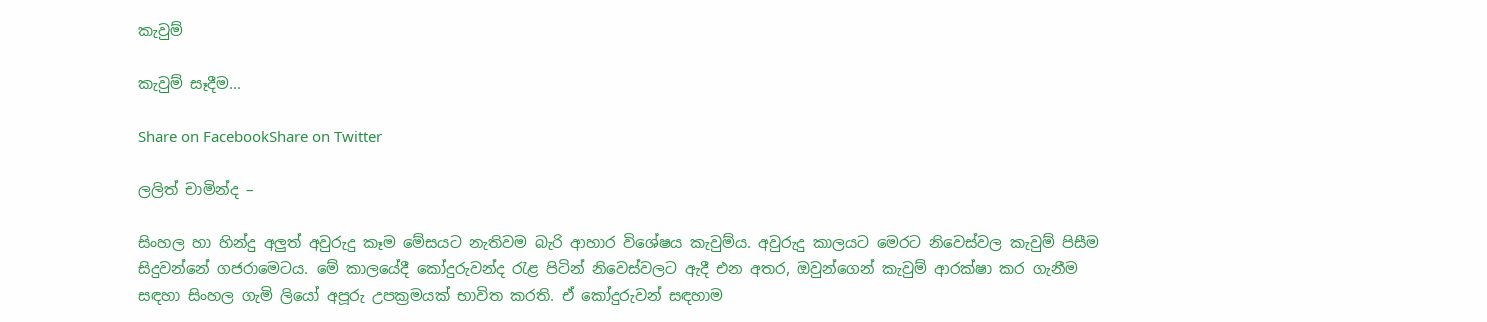කැවුම්

කැවුම් සෑදීම...

Share on FacebookShare on Twitter

ලලිත් චාමින්ද –

සිංහල හා හින්දු අලුත් අවුරුදු කෑම මේසයට නැතිවම බැරි ආහාර විශේෂය කැවුම්ය. අවුරුදු කාලයට මෙරට නිවෙස්වල කැවුම් පිසීම සිදුවන්නේ ගජරාමෙටය. මේ කාලයේදී කෝදුරුවන්ද රැළ පිටින් නිවෙස්වලට ඇදී එන අතර, ඔවුන්ගෙන් කැවුම් ආරක්ෂා කර ගැනීම සඳහා සිංහල ගැමි ලියෝ අපූරු උපක්‍රමයක් භාවිත කරති. ඒ කෝදුරුවන් සඳහාම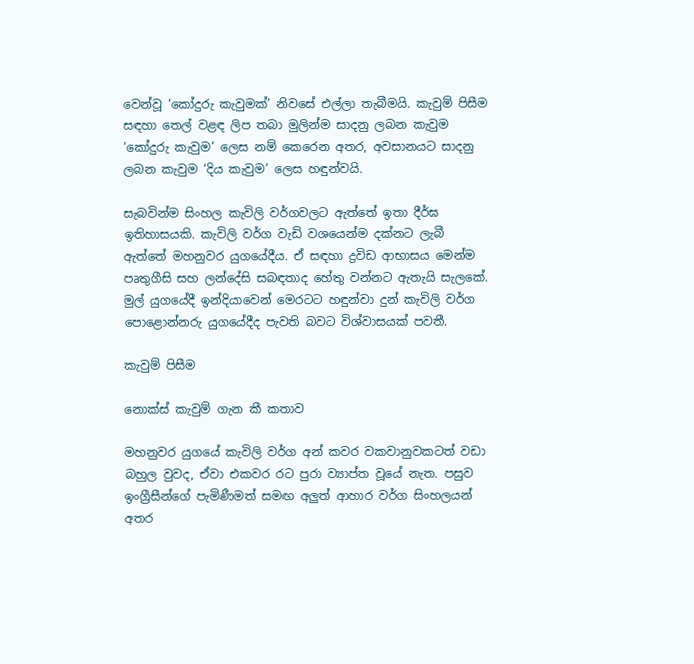වෙන්වූ ‘කෝදුරු කැවුමක්’ නිවසේ එල්ලා තැබීමයි. කැවුම් පිසීම සඳහා තෙල් වළඳ ලිප තබා මුලින්ම සාදනු ලබන කැවුම ‘කෝදුරු කැවුම’ ලෙස නම් කෙරෙන අතර, අවසානයට සාදනු ලබන කැවුම ‘දිය කැවුම’ ලෙස හඳුන්වයි.

සැබවින්ම සිංහල කැවිලි වර්ගවලට ඇත්තේ ඉතා දීර්ඝ ඉතිහාසයකි. කැවිලි වර්ග වැඩි වශයෙන්ම දක්නට ලැබී ඇත්තේ මහනුවර යුගයේදීය. ඒ සඳහා ද්‍රවිඩ ආභාසය මෙන්ම පෘතුගීසි සහ ලන්දේසි සබඳතාද හේතු වන්නට ඇතැයි සැලකේ. මුල් යුගයේදී ඉන්දියාවෙන් මෙරටට හඳුන්වා දුන් කැවිලි වර්ග පොළොන්නරු යුගයේදීද පැවති බවට විශ්වාසයක් පවතී.

කැවුම් පිසීම

නොක්ස් කැවුම් ගැන කී කතාව

මහනුවර යුගයේ කැවිලි වර්ග අන් කවර වකවානුවකටත් වඩා බහුල වුවද, ඒවා එකවර රට පුරා ව්‍යාප්ත වූයේ නැත. පසුව ඉංග්‍රීසීන්ගේ පැමිණීමත් සමඟ අලුත් ආහාර වර්ග සිංහලයන් අතර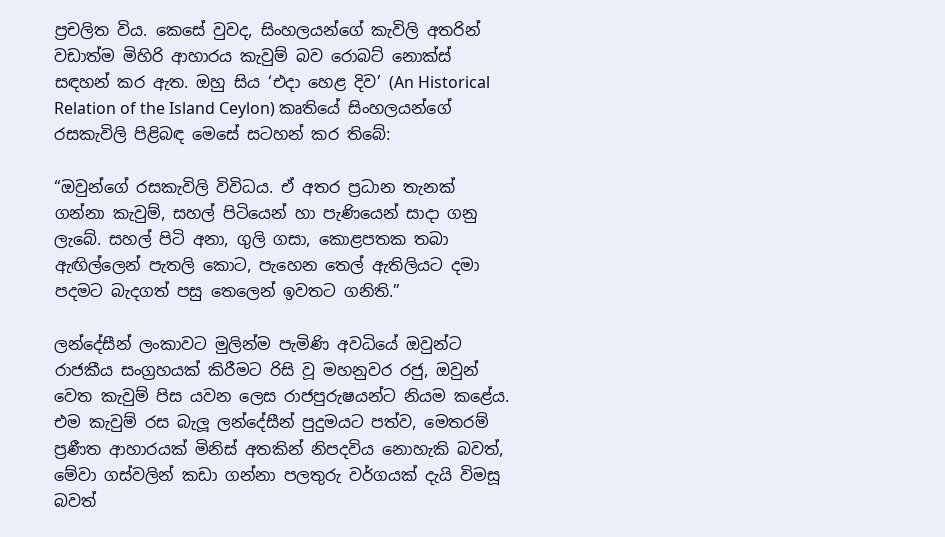ප්‍රචලිත විය. කෙසේ වුවද, සිංහලයන්ගේ කැවිලි අතරින් වඩාත්ම මිහිරි ආහාරය කැවුම් බව රොබට් නොක්ස් සඳහන් කර ඇත. ඔහු සිය ‘එදා හෙළ දිව’ (An Historical Relation of the Island Ceylon) කෘතියේ සිංහලයන්ගේ රසකැවිලි පිළිබඳ මෙසේ සටහන් කර තිබේ:

“ඔවුන්ගේ රසකැවිලි විවිධය. ඒ අතර ප්‍රධාන තැනක් ගන්නා කැවුම්, සහල් පිටියෙන් හා පැණියෙන් සාදා ගනු ලැබේ. සහල් පිටි අනා, ගුලි ගසා, කොළපතක තබා ඇඟිල්ලෙන් පැතලි කොට, පැහෙන තෙල් ඇතිලියට දමා පදමට බැදගත් පසු තෙලෙන් ඉවතට ගනිති.”

ලන්දේසීන් ලංකාවට මුලින්ම පැමිණි අවධියේ ඔවුන්ට රාජකීය සංග්‍රහයක් කිරීමට රිසි වූ මහනුවර රජු, ඔවුන් වෙත කැවුම් පිස යවන ලෙස රාජපුරුෂයන්ට නියම කළේය. එම කැවුම් රස බැලූ ලන්දේසීන් පුදුමයට පත්ව, මෙතරම් ප්‍රණීත ආහාරයක් මිනිස් අතකින් නිපදවිය නොහැකි බවත්, මේවා ගස්වලින් කඩා ගන්නා පලතුරු වර්ගයක් දැයි විමසූ බවත්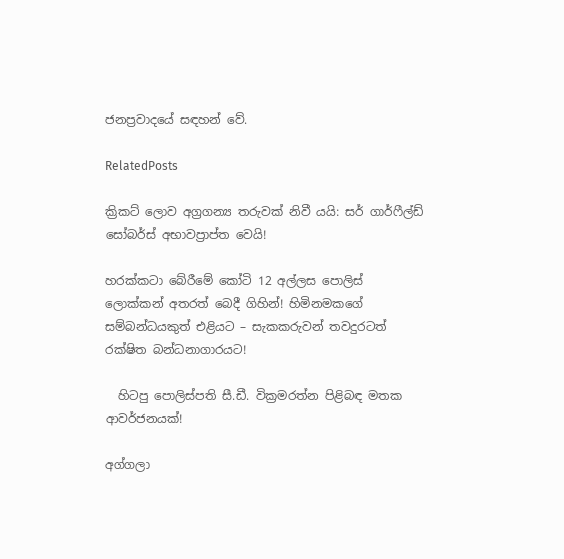ජනප්‍රවාදයේ සඳහන් වේ.

RelatedPosts

ක්‍රිකට් ලොව අග්‍රගන්‍ය තරුවක් නිවී යයි: සර් ගාර්ෆීල්ඩ් සෝබර්ස් අභාවප්‍රාප්ත වෙයි!

හරක්කටා බේරීමේ කෝටි 12 අල්ලස පොලිස් ලොක්කන් අතරත් බෙදී ගිහින්! හිමිනමකගේ සම්බන්ධයකුත් එළියට – සැකකරුවන් තවදුරටත් රක්ෂිත බන්ධනාගාරයට!

  හිටපු පොලිස්පති සී.ඩී. වික්‍රමරත්න පිළිබඳ මතක ආවර්ජනයක්!

අග්ගලා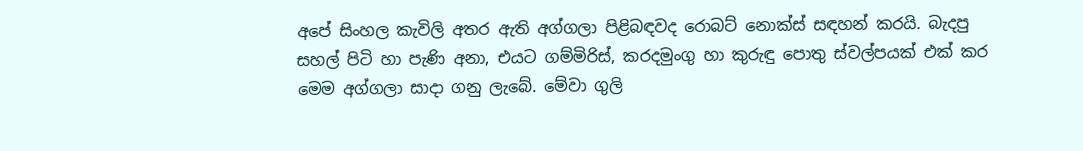අපේ සිංහල කැවිලි අතර ඇති අග්ගලා පිළිබඳවද රොබට් නොක්ස් සඳහන් කරයි. බැදපු සහල් පිටි හා පැණි අනා, එයට ගම්මිරිස්, කරදමුංගු හා කුරුඳු පොතු ස්වල්පයක් එක් කර මෙම අග්ගලා සාදා ගනු ලැබේ. මේවා ගුලි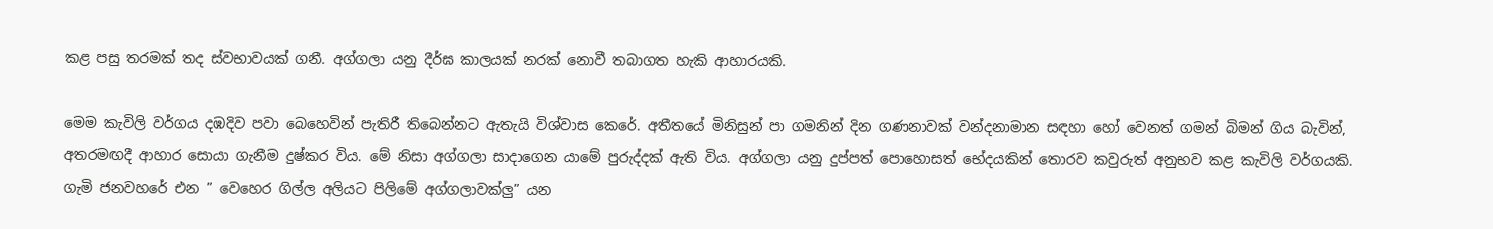කළ පසු තරමක් තද ස්වභාවයක් ගනී. අග්ගලා යනු දීර්ඝ කාලයක් නරක් නොවී තබාගත හැකි ආහාරයකි.

මෙම කැවිලි වර්ගය දඹදිව පවා බෙහෙවින් පැතිරී තිබෙන්නට ඇතැයි විශ්වාස කෙරේ. අතීතයේ මිනිසුන් පා ගමනින් දින ගණනාවක් වන්දනාමාන සඳහා හෝ වෙනත් ගමන් බිමන් ගිය බැවින්, අතරමඟදී ආහාර සොයා ගැනීම දුෂ්කර විය. මේ නිසා අග්ගලා සාදාගෙන යාමේ පුරුද්දක් ඇති විය. අග්ගලා යනු දුප්පත් පොහොසත් භේදයකින් තොරව කවුරුත් අනුභව කළ කැවිලි වර්ගයකි. ගැමි ජනවහරේ එන ” වෙහෙර ගිල්ල අලියට පිලිමේ අග්ගලාවක්ලු” යන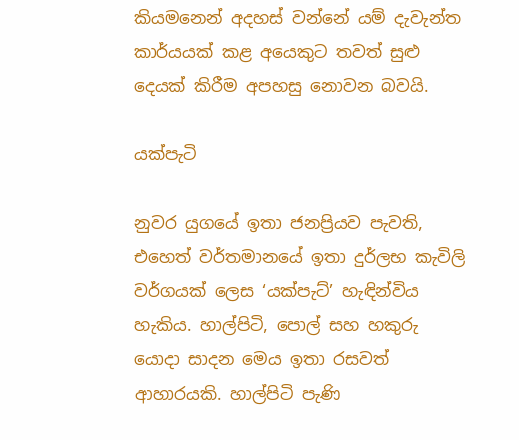කියමනෙන් අදහස් වන්නේ යම් දැවැන්ත කාර්යයක් කළ අයෙකුට තවත් සුළු දෙයක් කිරීම අපහසු නොවන බවයි.

යක්පැටි

නුවර යුගයේ ඉතා ජනප්‍රියව පැවති, එහෙත් වර්තමානයේ ඉතා දුර්ලභ කැවිලි වර්ගයක් ලෙස ‘යක්පැට්’ හැඳින්විය හැකිය. හාල්පිටි, පොල් සහ හකුරු යොදා සාදන මෙය ඉතා රසවත් ආහාරයකි. හාල්පිටි පැණි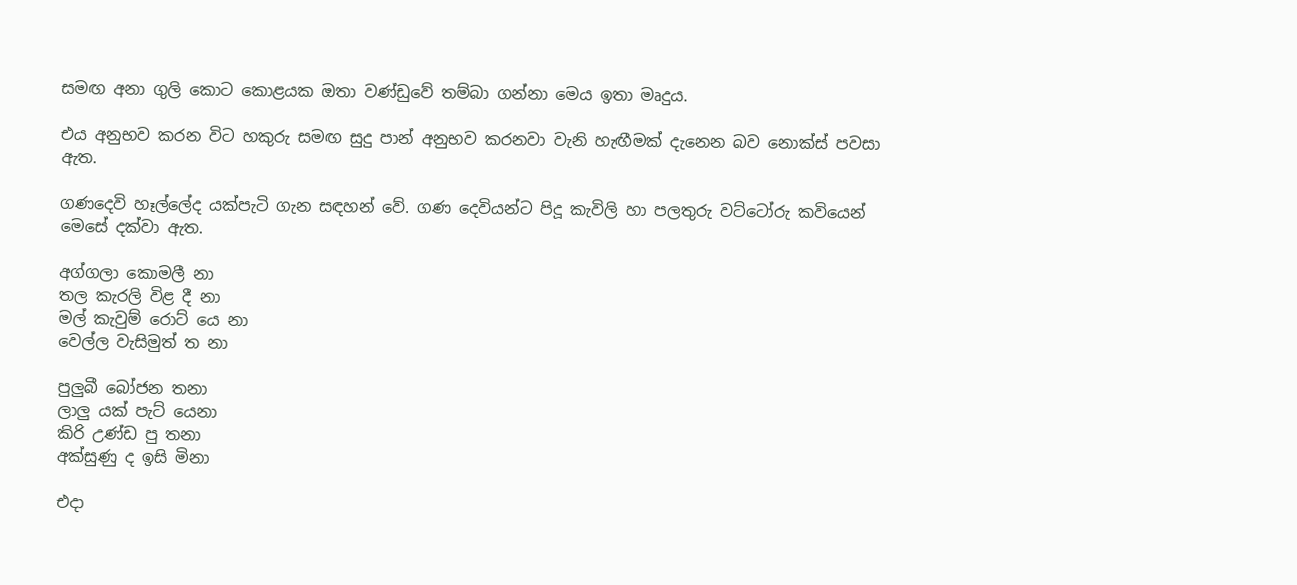සමඟ අනා ගුලි කොට කොළයක ඔතා වණ්ඩුවේ තම්බා ගන්නා මෙය ඉතා මෘදුය.

එය අනුභව කරන විට හකුරු සමඟ සුදු පාන් අනුභව කරනවා වැනි හැඟීමක් දැනෙන බව නොක්ස් පවසා ඇත.

ගණදෙවි හෑල්ලේද යක්‌පැටි ගැන සඳහන් වේ. ගණ දෙවියන්ට පිදූ කැවිලි හා පලතුරු වට්‌ටෝරු කවියෙන් මෙසේ දක්‌වා ඇත.

අග්ගලා කොමලී නා
තල කැරලි විළ දී නා
මල් කැවුම් රොට්‌ යෙ නා
වෙල්ල වැසිමුත් ත නා

පුලුබී බෝජන තනා
ලාලු යක්‌ පැට්‌ යෙනා
කිරි උණ්‌ඩ පු තනා
අක්‌සුණු ද ඉසි මිනා

එදා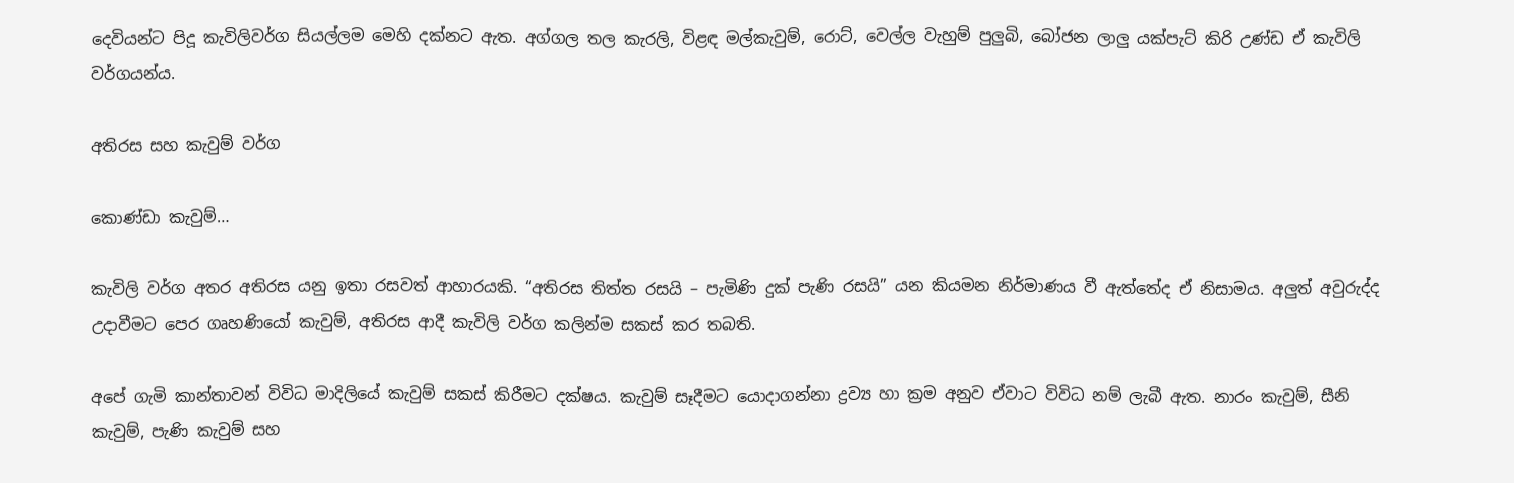දෙවියන්ට පිදූ කැවිලිවර්ග සියල්ලම මෙහි දක්‌නට ඇත. අග්ගල තල කැරලි, විළඳ මල්කැවුම්, රොට්‌, වෙල්ල වැහුම් පුලුබි, බෝජන ලාලු යක්‌පැට්‌ කිරි උණ්‌ඩ ඒ කැවිලි වර්ගයන්ය.

අතිරස සහ කැවුම් වර්ග

කොණ්ඩා කැවුම්…

කැවිලි වර්ග අතර අතිරස යනු ඉතා රසවත් ආහාරයකි. “අතිරස තිත්ත රසයි – පැමිණි දුක් පැණි රසයි” යන කියමන නිර්මාණය වී ඇත්තේද ඒ නිසාමය. අලුත් අවුරුද්ද උදාවීමට පෙර ගෘහණියෝ කැවුම්, අතිරස ආදී කැවිලි වර්ග කලින්ම සකස් කර තබති.

අපේ ගැමි කාන්තාවන් විවිධ මාදිලියේ කැවුම් සකස් කිරීමට දක්ෂය. කැවුම් සෑදීමට යොදාගන්නා ද්‍රව්‍ය හා ක්‍රම අනුව ඒවාට විවිධ නම් ලැබී ඇත. නාරං කැවුම්, සීනි කැවුම්, පැණි කැවුම් සහ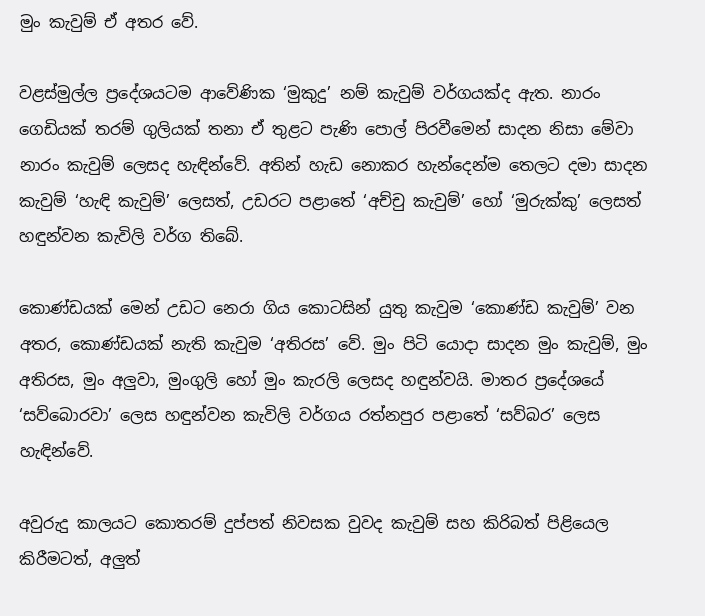මුං කැවුම් ඒ අතර වේ.

වළස්මුල්ල ප්‍රදේශයටම ආවේණික ‘මුකුදු’ නම් කැවුම් වර්ගයක්ද ඇත. නාරං ගෙඩියක් තරම් ගුලියක් තනා ඒ තුළට පැණි පොල් පිරවීමෙන් සාදන නිසා මේවා නාරං කැවුම් ලෙසද හැඳින්වේ. අතින් හැඩ නොකර හැන්දෙන්ම තෙලට දමා සාදන කැවුම් ‘හැඳි කැවුම්’ ලෙසත්, උඩරට පළාතේ ‘අච්චු කැවුම්’ හෝ ‘මුරුක්කු’ ලෙසත් හඳුන්වන කැවිලි වර්ග තිබේ.

කොණ්ඩයක් මෙන් උඩට නෙරා ගිය කොටසින් යුතු කැවුම ‘කොණ්ඩ කැවුම්’ වන අතර, කොණ්ඩයක් නැති කැවුම ‘අතිරස’ වේ. මුං පිටි යොදා සාදන මුං කැවුම්, මුං අතිරස, මුං අලුවා, මුංගුලි හෝ මුං කැරලි ලෙසද හඳුන්වයි. මාතර ප්‍රදේශයේ ‘සව්බොරවා’ ලෙස හඳුන්වන කැවිලි වර්ගය රත්නපුර පළාතේ ‘සව්බර’ ලෙස හැඳින්වේ.

අවුරුදු කාලයට කොතරම් දුප්පත් නිවසක වුවද කැවුම් සහ කිරිබත් පිළියෙල කිරීමටත්, අලුත්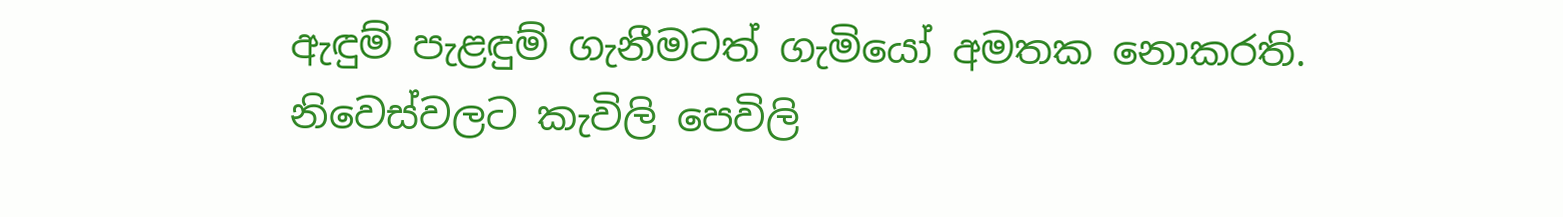ඇඳුම් පැළඳුම් ගැනීමටත් ගැමියෝ අමතක නොකරති. නිවෙස්වලට කැවිලි පෙවිලි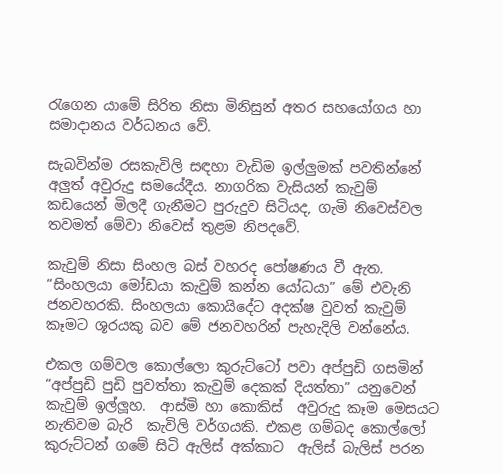රැගෙන යාමේ සිරිත නිසා මිනිසුන් අතර සහයෝගය හා සමාදානය වර්ධනය වේ.

සැබවින්ම රසකැවිලි සඳහා වැඩිම ඉල්ලුමක් පවතින්නේ අලුත් අවුරුදු සමයේදීය. නාගරික වැසියන් කැවුම් කඩයෙන් මිලදී ගැනීමට පුරුදුව සිටියද, ගැමි නිවෙස්වල තවමත් මේවා නිවෙස් තුළම නිපදවේ.

කැවුම් නිසා සිංහල බස් වහරද පෝෂණය වී ඇත. “සිංහලයා මෝඩයා කැවුම් කන්න යෝධයා” මේ එවැනි ජනවහරකි. සිංහලයා කොයිදේට අදක්‌ෂ වුවත් කැවුම් කෑමට ශූරයකු බව මේ ජනවහරින් පැහැදිලි වන්නේය.

එකල ගම්වල කොල්ලො කුරුට්‌ටෝ පවා අප්පුඩි ගසමින් “අප්පුඩි පුඩි පුවත්තා කැවුම් දෙකක්‌ දියත්තා” යනුවෙන් කැවුම් ඉල්ලූහ.  ආස්මි හා කොකිස්  අවුරුදු කෑම මෙසයට නැතිවම බැරි  කැවිලි වර්ගයකි. එකළ ගම්බද කොල්ලෝ කුරුට්ටන් ගමේ සිටි ඇලිස් අක්කාට  ඇලිස් බැලිස් පරන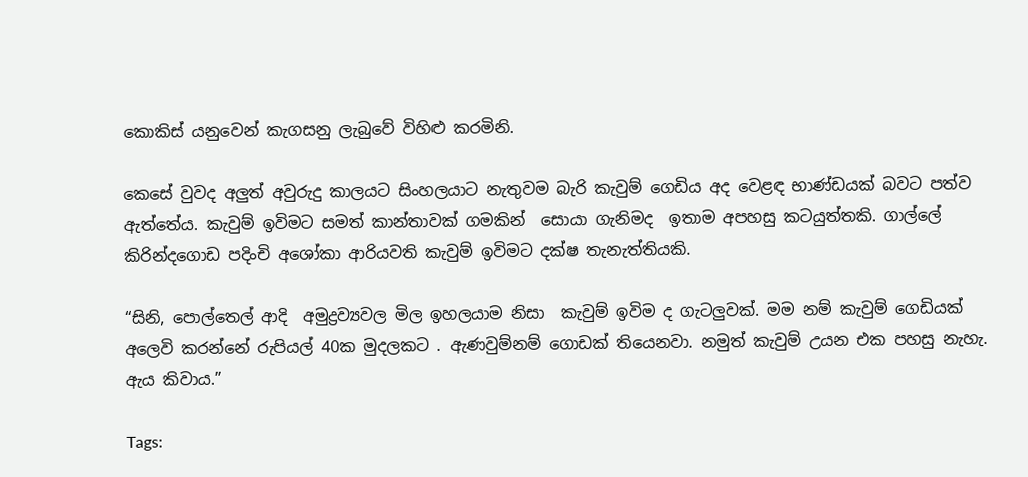කොකිස් යනුවෙන් කැගසනු ලැබුවේ විහිළු කරමිනි.

කෙසේ වුවද අලුත් අවුරුදු කාලයට සිංහලයාට නැතුවම බැරි කැවුම් ගෙඩිය අද වෙළඳ භාණ්‌ඩයක්‌ බවට පත්ව ඇත්තේය. කැවුම් ඉවිමට සමත් කාන්තාවක් ගමකින්  සොයා ගැනිමද  ඉතාම අපහසු කටයුත්තකි. ගාල්ලේ කිරින්දගොඩ පදිංචි අශෝකා ආරියවති කැවුම් ඉවිමට දක්ෂ තැනැත්තියකි.

“සිනි, පොල්තෙල් ආදි  අමුද්‍රව්‍යවල මිල ඉහලයාම නිසා  කැවුම් ඉවිම ද ගැටලුවක්. මම නම් කැවුම් ගෙඩියක් අලෙවි කරන්නේ රුපියල් 40ක මුදලකට . ඇණවුම්නම් ගොඩක් තියෙනවා. නමුත් කැවුම් උයන එක පහසු නැහැ. ඇය කිවාය.”

Tags: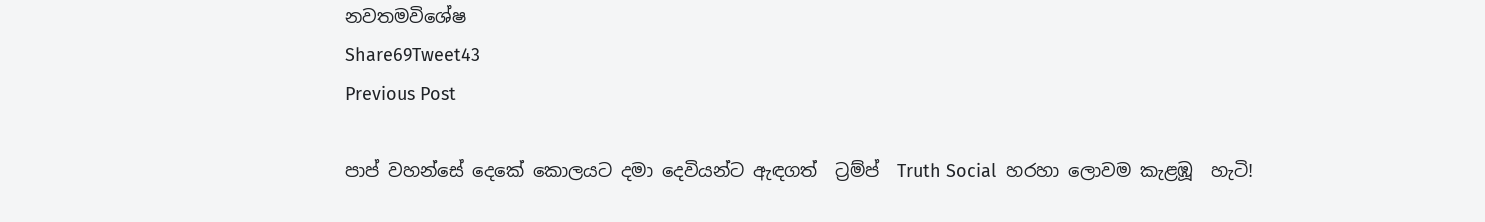නවතමවිශේෂ
Share69Tweet43
Previous Post

පාප් වහන්සේ දෙකේ කොලයට දමා දෙවියන්ට ඇඳගත්  ට්‍රම්ප්  Truth Social  හරහා ලොවම කැළඹූ  හැටි!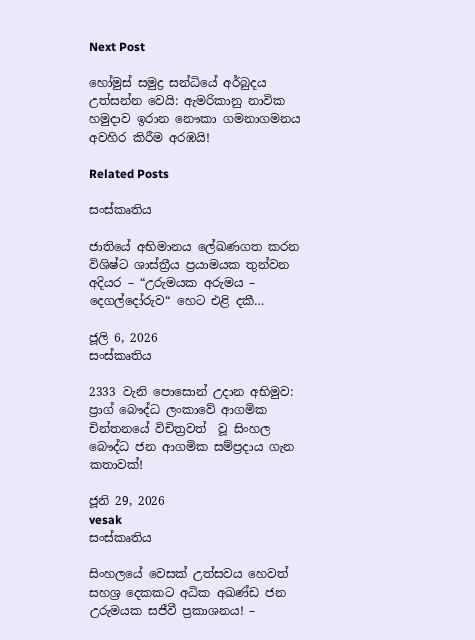Next Post

හෝමුස් සමුද්‍ර සන්ධියේ අර්බුදය උත්සන්න වෙයි: ඇමරිකානු නාවික හමුදාව ඉරාන නෞකා ගමනාගමනය අවහිර කිරීම අරඹයි!

Related Posts

සංස්කෘතිය

ජාතියේ අභිමානය ලේඛණගත කරන විශිෂ්ට ශාස්ත්‍රීය ප්‍රයාමයක තුන්වන අදියර – “උරුමයක අරුමය – දෙගල්දෝරුව“ හෙට එළි දකී…

ජූලි 6, 2026
සංස්කෘතිය

2333 වැනි පොසොන් උදාන අභිමුව:   ප්‍රාග් බෞද්ධ ලංකාවේ ආගමික චින්තනයේ විචිත්‍රවත්  වූ සිංහල බෞද්ධ ජන ආගමික සම්ප්‍රදාය ගැන කතාවක්!

ජූනි 29, 2026
vesak
සංස්කෘතිය

සිංහලයේ වෙසක් උත්සවය හෙවත් සහශ්‍ර දෙකකට අධික අඛණ්ඩ ජන උරුමයක සජීවී ප්‍රකාශනය! –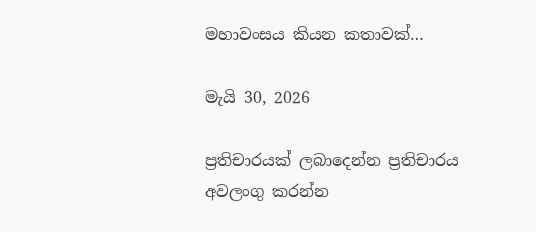මහාවංසය කියන කතාවක්…

මැයි 30, 2026

ප්‍රතිචාරයක් ලබාදෙන්න ප්‍රතිචාරය අවලංගු කරන්න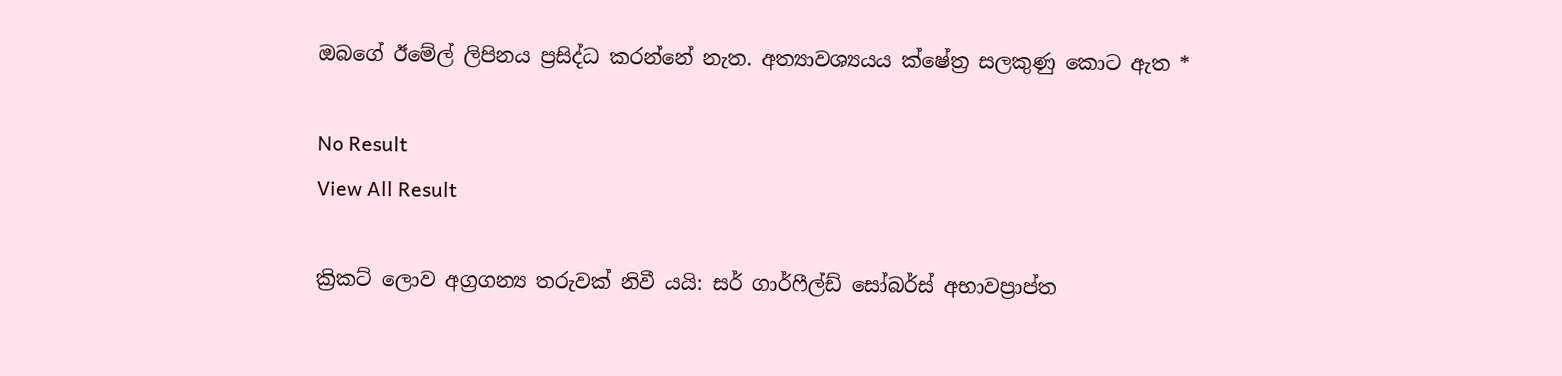ඔබගේ ඊමේල් ලිපිනය ප්‍රසිද්ධ කරන්නේ නැත. අත්‍යාවශ්‍යයය ක්ෂේත්‍ර සලකුණු කොට ඇත *

No Result
View All Result

ක්‍රිකට් ලොව අග්‍රගන්‍ය තරුවක් නිවී යයි: සර් ගාර්ෆීල්ඩ් සෝබර්ස් අභාවප්‍රාප්ත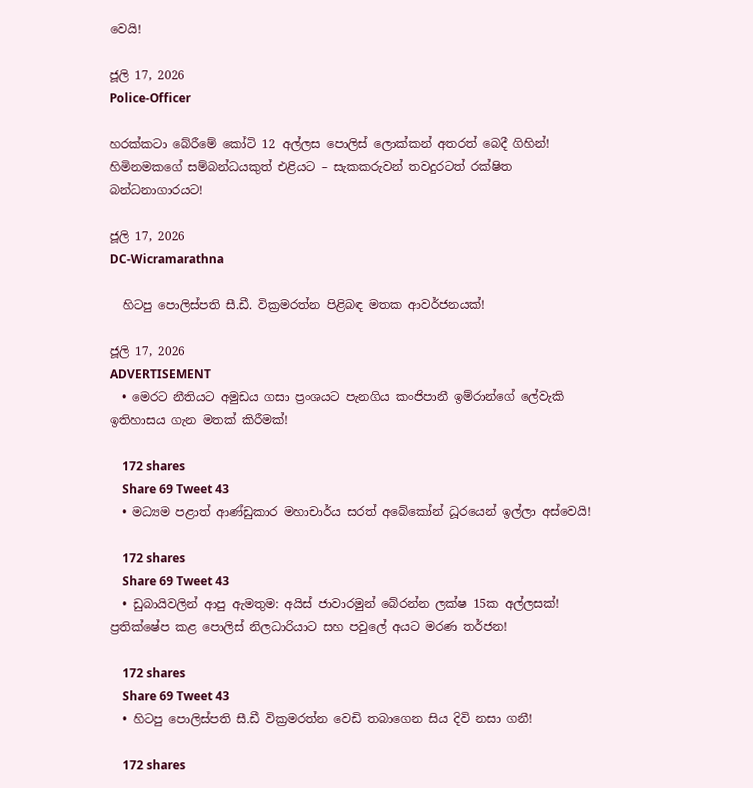වෙයි!

ජූලි 17, 2026
Police-Officer

හරක්කටා බේරීමේ කෝටි 12 අල්ලස පොලිස් ලොක්කන් අතරත් බෙදී ගිහින්! හිමිනමකගේ සම්බන්ධයකුත් එළියට – සැකකරුවන් තවදුරටත් රක්ෂිත බන්ධනාගාරයට!

ජූලි 17, 2026
DC-Wicramarathna

  හිටපු පොලිස්පති සී.ඩී. වික්‍රමරත්න පිළිබඳ මතක ආවර්ජනයක්!

ජූලි 17, 2026
ADVERTISEMENT
  • මෙරට නීතියට අමුඩය ගසා ප්‍රංශයට පැනගිය කංජිපානී ඉම්රාන්ගේ ලේවැකි ඉතිහාසය ගැන මතක් කිරීමක්!

    172 shares
    Share 69 Tweet 43
  • මධ්‍යම පළාත් ආණ්ඩුකාර මහාචාර්ය සරත් අබේකෝන් ධූරයෙන් ඉල්ලා අස්වෙයි!

    172 shares
    Share 69 Tweet 43
  • ඩුබායිවලින් ආපු ඇමතුම: අයිස් ජාවාරමුන් බේරන්න ලක්ෂ 15ක අල්ලසක්! ප්‍රතික්ෂේප කළ පොලිස් නිලධාරියාට සහ පවුලේ අයට මරණ තර්ජන!

    172 shares
    Share 69 Tweet 43
  • හිටපු පොලිස්පති සී.ඩී වික්‍රමරත්න වෙඩි තබාගෙන සිය දිවි නසා ගනී!

    172 shares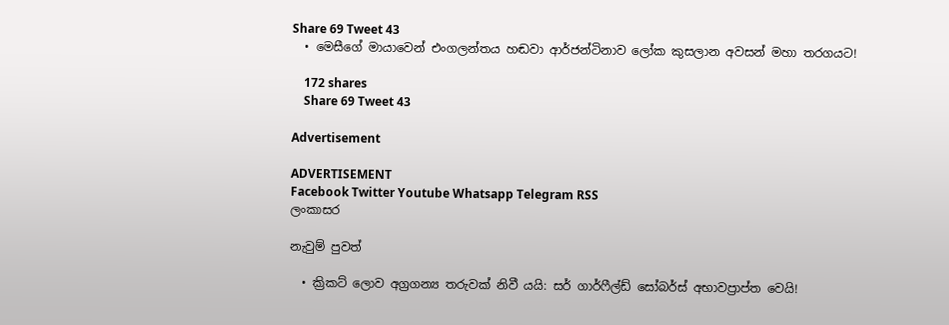Share 69 Tweet 43
  • මෙසීගේ මායාවෙන් එංගලන්තය හඬවා ආර්ජන්ටිනාව ලෝක කුසලාන අවසන් මහා තරගයට!

    172 shares
    Share 69 Tweet 43

Advertisement

ADVERTISEMENT
Facebook Twitter Youtube Whatsapp Telegram RSS
ලංකාසර

නැවුම් පුවත්

  • ක්‍රිකට් ලොව අග්‍රගන්‍ය තරුවක් නිවී යයි: සර් ගාර්ෆීල්ඩ් සෝබර්ස් අභාවප්‍රාප්ත වෙයි!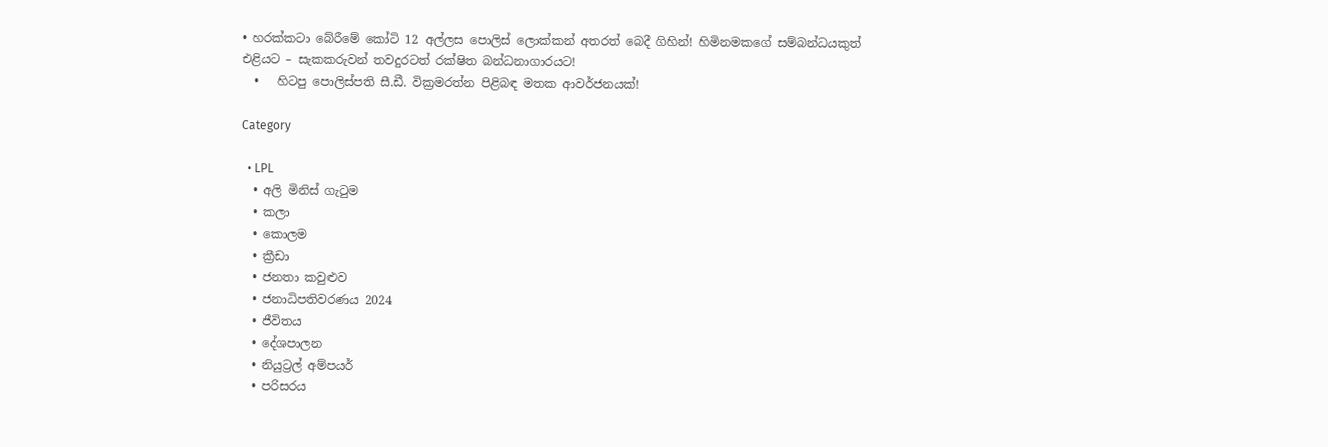• හරක්කටා බේරීමේ කෝටි 12 අල්ලස පොලිස් ලොක්කන් අතරත් බෙදී ගිහින්! හිමිනමකගේ සම්බන්ධයකුත් එළියට – සැකකරුවන් තවදුරටත් රක්ෂිත බන්ධනාගාරයට!
  •   හිටපු පොලිස්පති සී.ඩී. වික්‍රමරත්න පිළිබඳ මතක ආවර්ජනයක්!

Category

  • LPL
  • අලි මිනිස් ගැටුම
  • කලා
  • කොලම
  • ක්‍රීඩා
  • ජනතා කවුළුව
  • ජනාධිපතිවරණය 2024
  • ජීවිතය
  • දේශපාලන
  • නියුට්‍රල් අම්පයර්
  • පරිසරය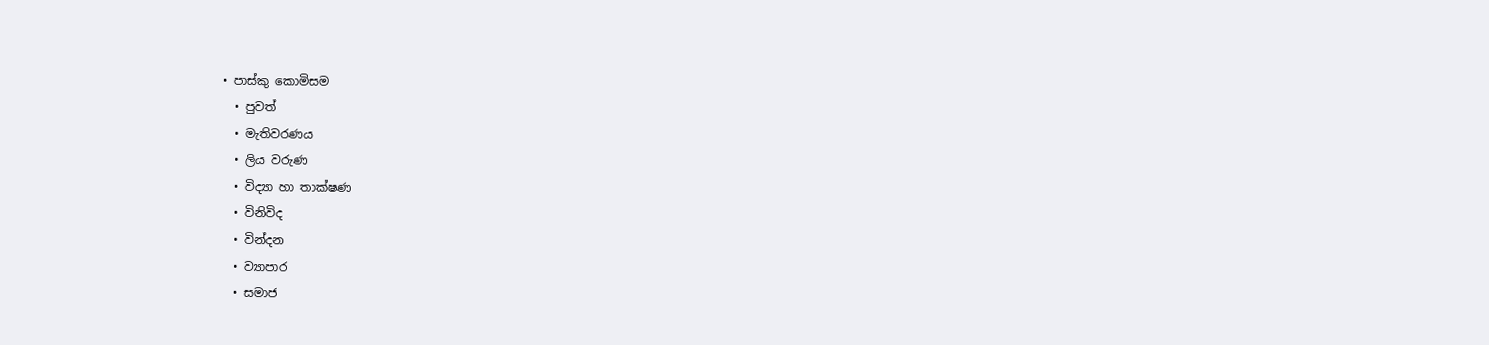• පාස්කු කොමිසම
  • පුවත්
  • මැතිවරණය
  • ලිය වරුණ
  • විද්‍යා හා තාක්ෂණ
  • විනිවිද
  • වින්දන
  • ව්‍යාපාර
  • සමාජ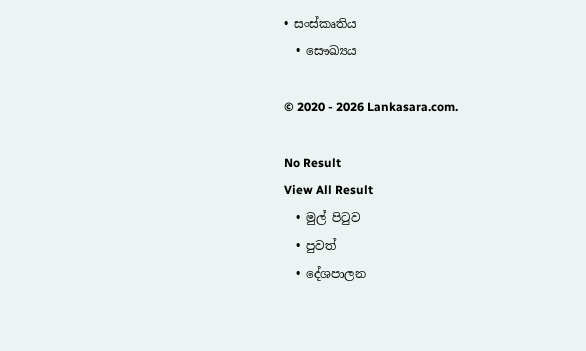• සංස්කෘතිය
  • සෞඛ්‍යය

© 2020 - 2026 Lankasara.com.

No Result
View All Result
  • මුල් පිටුව
  • පුවත්
  • දේශපාලන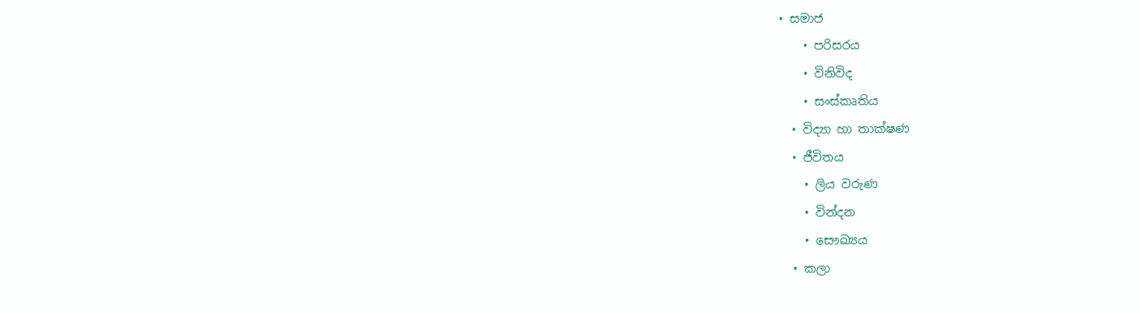• සමාජ
    • පරිසරය
    • විනිවිද
    • සංස්කෘතිය
  • විද්‍යා හා තාක්ෂණ
  • ජීවිතය
    • ලිය වරුණ
    • වින්දන
    • සෞඛ්‍යය
  • කලා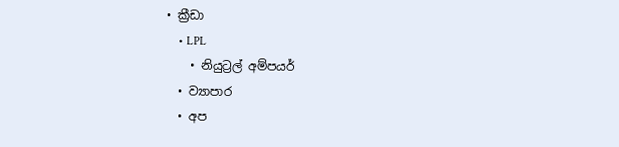• ක්‍රීඩා
    • LPL
    • නියුට්‍රල් අම්පයර්
  • ව්‍යාපාර
  • අප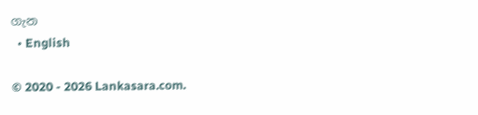ගැන
  • English

© 2020 - 2026 Lankasara.com.